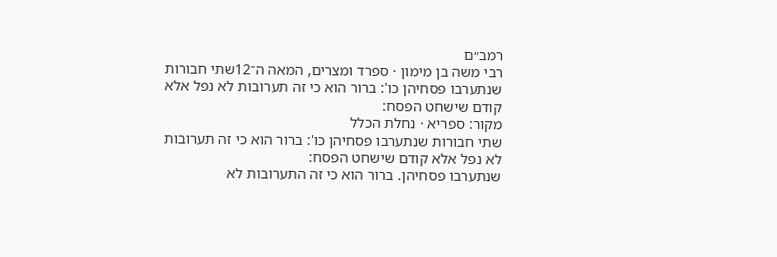רמב״ם
רבי משה בן מימון · ספרד ומצרים, המאה ה־12שתי חבורות שנתערבו פסחיהן כו': ברור הוא כי זה תערובות לא נפל אלא קודם שישחט הפסח:
מקור: ספריא · נחלת הכלל
שתי חבורות שנתערבו פסחיהן כו': ברור הוא כי זה תערובות לא נפל אלא קודם שישחט הפסח:
שנתערבו פסחיהן. ברור הוא כי זה התערובות לא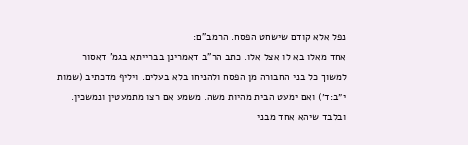נפל אלא קודם שישחט הפסח. הרמב"ם:
אחד מאלו בא לו אצל אלו. כתב הר"ב דאמרינן בברייתא בגמ' דאסור למשוך כל בני החבורה מן הפסח ולהניחו בלא בעלים. ויליף מדכתיב (שמות י״ב:ד׳) ואם ימעט הבית מהיות משה. משמע אם רצו מתמעטין ונמשכין. ובלבד שיהא אחד מבני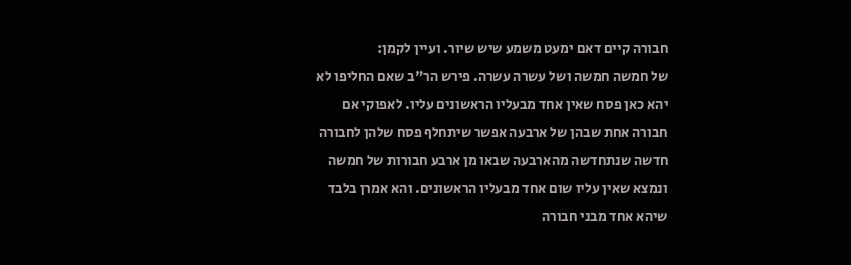חבורה קיים דאם ימעט משמע שיש שיור. ועיין לקמן:
של חמשה חמשה ושל עשרה עשרה. פירש הר"ב שאם החליפו לא יהא כאן פסח שאין אחד מבעליו הראשונים עליו. לאפוקי אם חבורה אחת שבהן של ארבעה אפשר שיתחלף פסח שלהן לחבורה חדשה שנתחדשה מהארבעה שבאו מן ארבע חבורות של חמשה ונמצא שאין עליו שום אחד מבעליו הראשונים. והא אמרן בלבד שיהא אחד מבני חבורה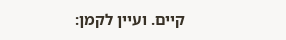קיים. ועיין לקמן: